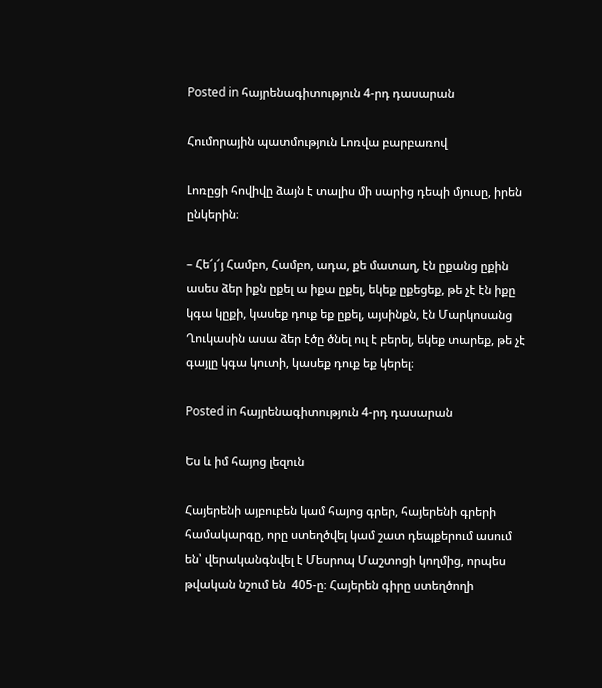Posted in հայրենագիտություն 4-րդ դասարան

Հումորային պատմություն Lոռվա բարբառով

Լոռըցի հովիվը ձայն է տալիս մի սարից դեպի մյուսը, իրեն ընկերին։

– Հե՜յ՜յ Համբո, Համբո, ադա, քե մատաղ, էն ըքանց ըքին ասես ձեր իքն ըքել ա իքա ըքել, եկեք ըքեցեք, թե չէ էն իքը կգա կըքի, կասեք դուք եք ըքել, այսինքն, էն Մարկոսանց Ղուկասին ասա ձեր էծը ծնել ուլ է բերել, եկեք տարեք, թե չէ գայլը կգա կուտի, կասեք դուք եք կերել։

Posted in հայրենագիտություն 4-րդ դասարան

Ես և իմ հայոց լեզուն

Հայերենի այբուբեն կամ հայոց գրեր, հայերենի գրերի համակարգը, որը ստեղծվել կամ շատ դեպքերում ասում են՝ վերականգնվել է Մեսրոպ Մաշտոցի կողմից, որպես թվական նշում են  405-ը։ Հայերեն գիրը ստեղծողի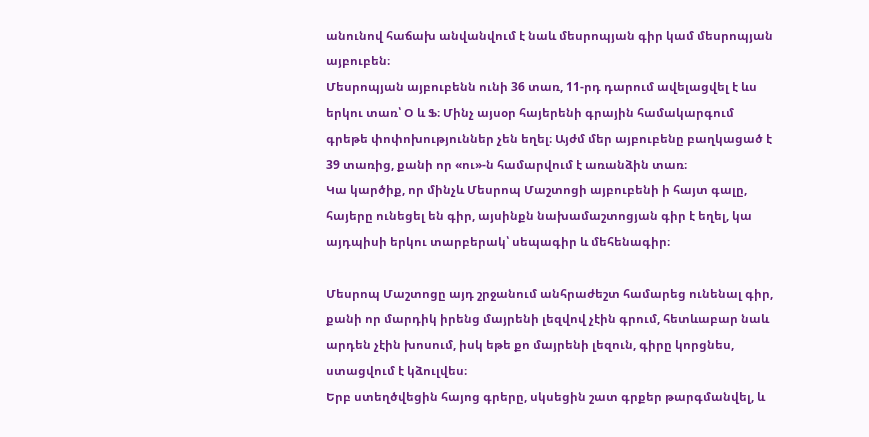անունով հաճախ անվանվում է նաև մեսրոպյան գիր կամ մեսրոպյան այբուբեն։
Մեսրոպյան այբուբենն ունի 36 տառ, 11-րդ դարում ավելացվել է ևս երկու տառ՝ Օ և Ֆ։ Մինչ այսօր հայերենի գրային համակարգում գրեթե փոփոխություններ չեն եղել։ Այժմ մեր այբուբենը բաղկացած է 39 տառից, քանի որ «ու»-ն համարվում է առանձին տառ։
Կա կարծիք, որ մինչև Մեսրոպ Մաշտոցի այբուբենի ի հայտ գալը, հայերը ունեցել են գիր, այսինքն նախամաշտոցյան գիր է եղել, կա այդպիսի երկու տարբերակ՝ սեպագիր և մեհենագիր։

Մեսրոպ Մաշտոցը այդ շրջանում անհրաժեշտ համարեց ունենալ գիր, քանի որ մարդիկ իրենց մայրենի լեզվով չէին գրում, հետևաբար նաև արդեն չէին խոսում, իսկ եթե քո մայրենի լեզուն, գիրը կորցնես, ստացվում է կձուլվես։
Երբ ստեղծվեցին հայոց գրերը, սկսեցին շատ գրքեր թարգմանվել, և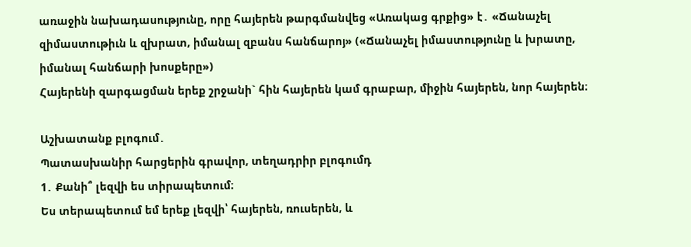առաջին նախադասությունը, որը հայերեն թարգմանվեց «Առակաց գրքից» է․ «Ճանաչել զիմաստութիւն և զխրատ, իմանալ զբանս հանճարոյ» («Ճանաչել իմաստությունը և խրատը, իմանալ հանճարի խոսքերը»)
Հայերենի զարգացման երեք շրջանի` հին հայերեն կամ գրաբար, միջին հայերեն, նոր հայերեն։

Աշխատանք բլոգում․
Պատասխանիր հարցերին գրավոր, տեղադրիր բլոգումդ
1․ Քանի՞ լեզվի ես տիրապետում։
Ես տերապետում եմ երեք լեզվի՝ հայերեն, ռուսերեն, և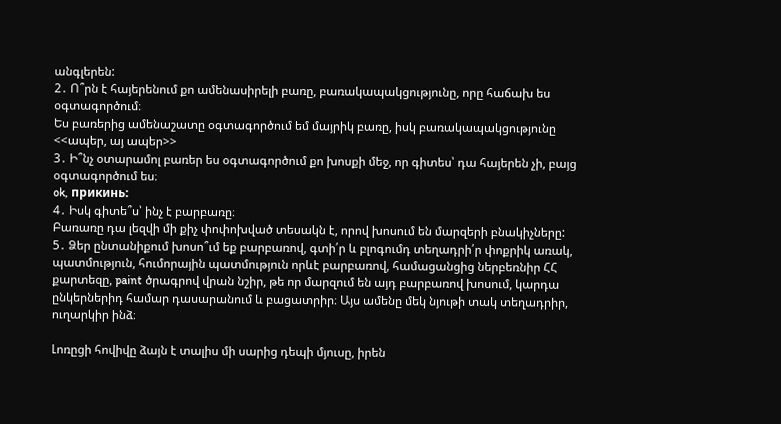անգլերեն:
2․ Ո՞րն է հայերենում քո ամենասիրելի բառը, բառակապակցությունը, որը հաճախ ես օգտագործում։
Ես բառերից ամենաշատը օգտագործում եմ մայրիկ բառը, իսկ բառակապակցությունը <<ապեր, այ ապեր>>
3․ Ի՞նչ օտարամոլ բառեր ես օգտագործում քո խոսքի մեջ, որ գիտես՝ դա հայերեն չի, բայց օգտագործում ես։
ok, прикинь:
4․ Իսկ գիտե՞ս՝ ինչ է բարբառը։
Բառառը դա լեզվի մի քիչ փոփոխված տեսակն է, որով խոսում են մարզերի բնակիչները:
5․ Ձեր ընտանիքում խոսո՞ւմ եք բարբառով, գտի՛ր և բլոգումդ տեղադրի՛ր փոքրիկ առակ, պատմություն, հումորային պատմություն որևէ բարբառով, համացանցից ներբեռնիր ՀՀ քարտեզը, paint ծրագրով վրան նշիր, թե որ մարզում են այդ բարբառով խոսում, կարդա ընկերներիդ համար դասարանում և բացատրիր։ Այս ամենը մեկ նյութի տակ տեղադրիր, ուղարկիր ինձ։

Լոռըցի հովիվը ձայն է տալիս մի սարից դեպի մյուսը, իրեն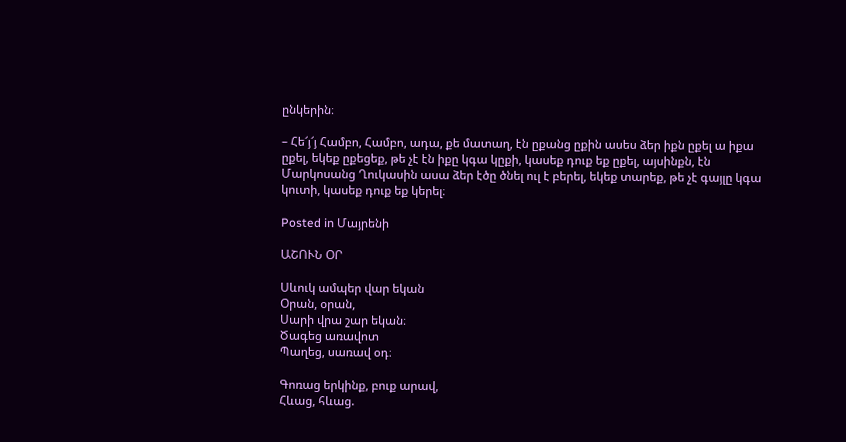ընկերին։

– Հե՜յ՜յ Համբո, Համբո, ադա, քե մատաղ, էն ըքանց ըքին ասես ձեր իքն ըքել ա իքա ըքել, եկեք ըքեցեք, թե չէ էն իքը կգա կըքի, կասեք դուք եք ըքել, այսինքն, էն Մարկոսանց Ղուկասին ասա ձեր էծը ծնել ուլ է բերել, եկեք տարեք, թե չէ գայլը կգա կուտի, կասեք դուք եք կերել։

Posted in Մայրենի

ԱՇՈՒՆ ՕՐ

Սևուկ ամպեր վար եկան
Օրան, օրան,
Սարի վրա շար եկան։
Ծագեց առավոտ
Պաղեց, սառավ օդ։

Գոռաց երկինք, բուք արավ,
Հևաց, հևաց.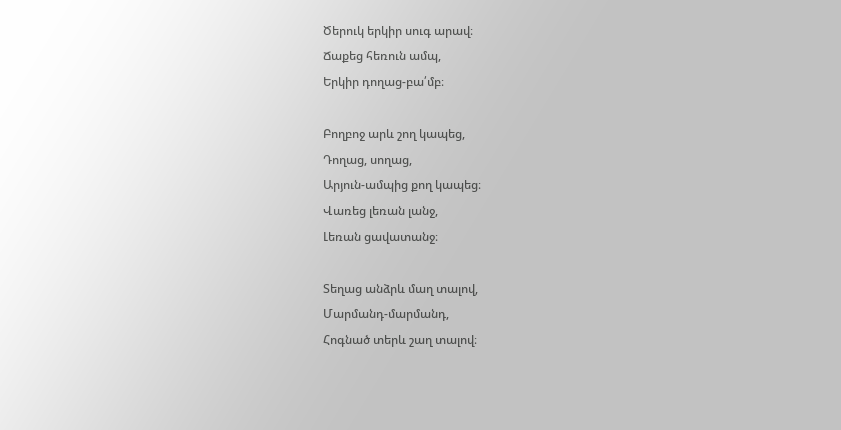Ծերուկ երկիր սուգ արավ։
Ճաքեց հեռուն ամպ,
Երկիր դողաց-բա՛մբ։

Բողբոջ արև շող կապեց,
Դողաց, սողաց,
Արյուն-ամպից քող կապեց։
Վառեց լեռան լանջ,
Լեռան ցավատանջ։

Տեղաց անձրև մաղ տալով,
Մարմանդ-մարմանդ,
Հոգնած տերև շաղ տալով։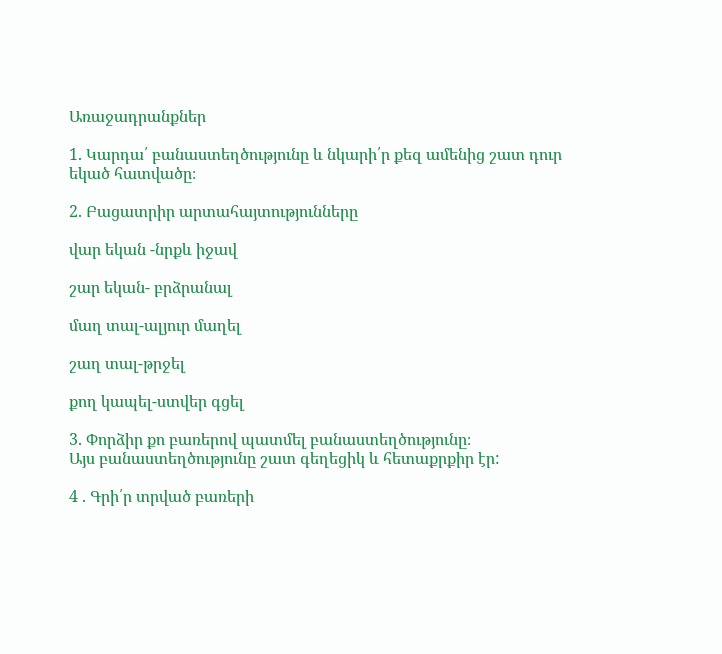Առաջադրանքներ

1. Կարդա՛ բանաստեղծությունը և նկարի՛ր քեզ ամենից շատ դուր եկած հատվածը։

2. Բացատրիր արտահայտությունները

վար եկան -նրքև իջավ

շար եկան- բրձրանալ

մաղ տալ-ալյուր մաղել

շաղ տալ-թրջել

քող կապել-ստվեր գցել

3. Փորձիր քո բառերով պատմել բանաստեղծությունը։
Այս բանաստեղծությունը շատ գեղեցիկ և հետաքրքիր էր:

4 . Գրի՛ր տրված բառերի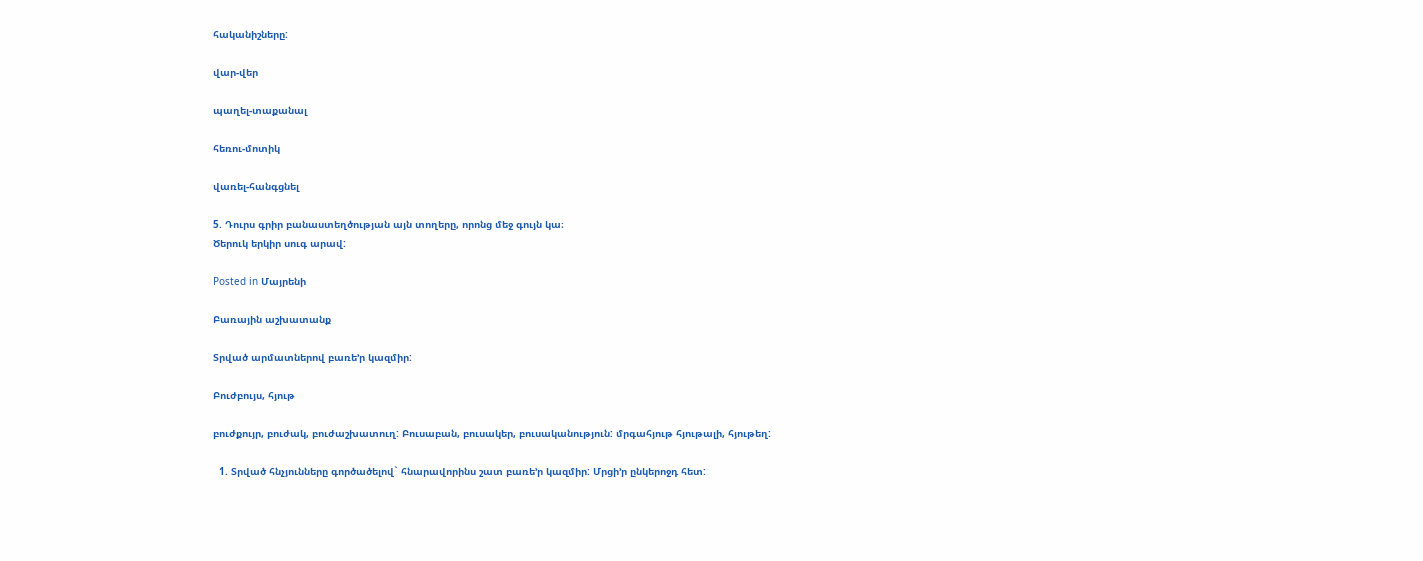հականիշները:

վար-վեր

պաղել-տաքանալ

հեռու-մոտիկ

վառել-հանգցնել

5. Դուրս գրիր բանաստեղծության այն տողերը, որոնց մեջ գույն կա։
Ծերուկ երկիր սուգ արավ:

Posted in Մայրենի

Բառային աշխատանք

Տրված արմատներով բառե’ր կազմիր:

Բուժբույս, հյութ

բուժքույր, բուժակ, բուժաշխատուղ: Բուսաբան, բուսակեր, բուսականություն: մրգահյութ հյութալի, հյութեղ:

  1. Տրված հնչյունները գործածելով` հնարավորինս շատ բառե’ր կազմիր: Մրցի’ր ընկերոջդ հետ: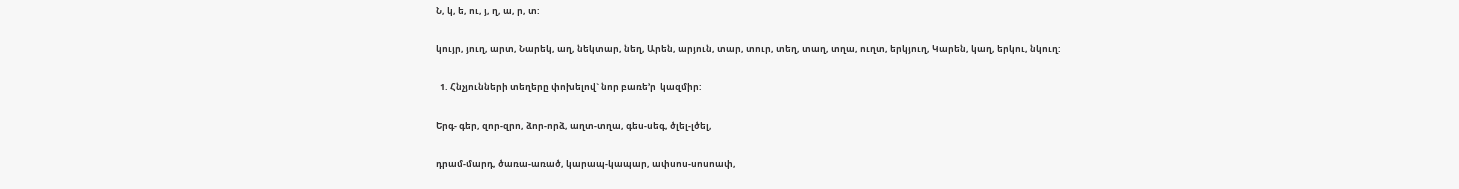Ն, կ, ե, ու, յ, ղ, ա, ր, տ:

կույր, յուղ, արտ, Նարեկ, աղ, նեկտար, նեղ, Արեն, արյուն, տար, տուր, տեղ, տաղ, տղա, ուղտ, երկյուղ, Կարեն, կաղ, երկու, նկուղ:

  1. Հնչյունների տեղերը փոխելով` նոր բառե’ր  կազմիր:

Երգ- գեր, զոր-զրո, ձոր-որձ, աղտ-տղա, գես-սեգ, ծլել-լծել,

դրամ-մարդ, ծառա-առած, կարապ-կապար, ափսոս-սոսոափ,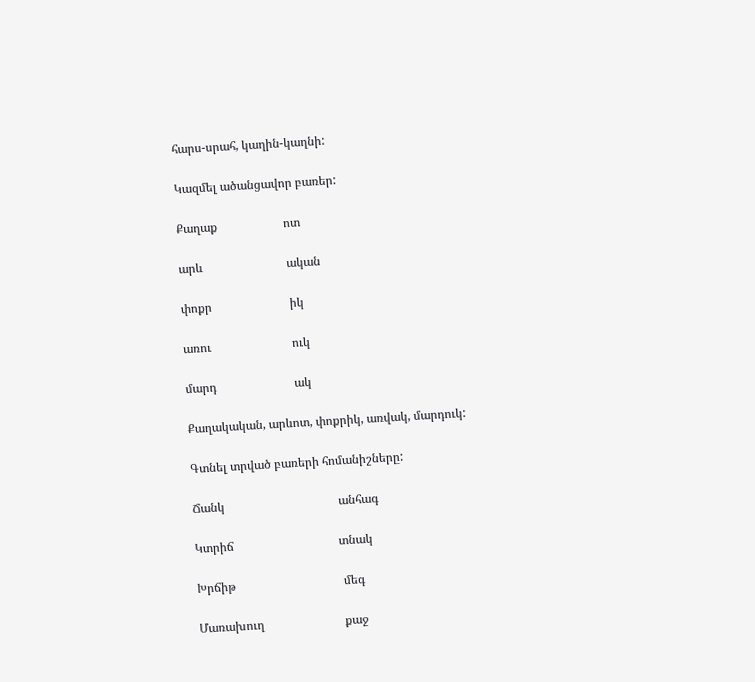հարս-սրահ, կաղին-կաղնի:

Կազմել ածանցավոր բառեր:

Քաղաք                      ոտ

արև                            ական

փոքր                          իկ

առու                           ուկ

մարդ                          ակ

Քաղակական, արևոտ, փոքրիկ, առվակ, մարդուկ:

Գտնել տրված բառերի հոմանիշները:

Ճանկ                                      անհագ

Կտրիճ                                   տնակ

Խրճիթ                                    մեգ

Մառախուղ                           քաջ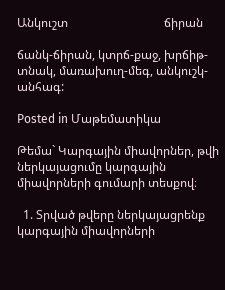Անկուշտ                                ճիրան

ճանկ-ճիրան, կտրճ-քաջ, խրճիթ-տնակ, մառախուղ-մեգ, անկուշկ-անհագ:

Posted in Մաթեմատիկա

Թեմա` Կարգային միավորներ, թվի ներկայացումը կարգային միավորների գումարի տեսքով։

  1. Տրված թվերը ներկայացրենք կարգային միավորների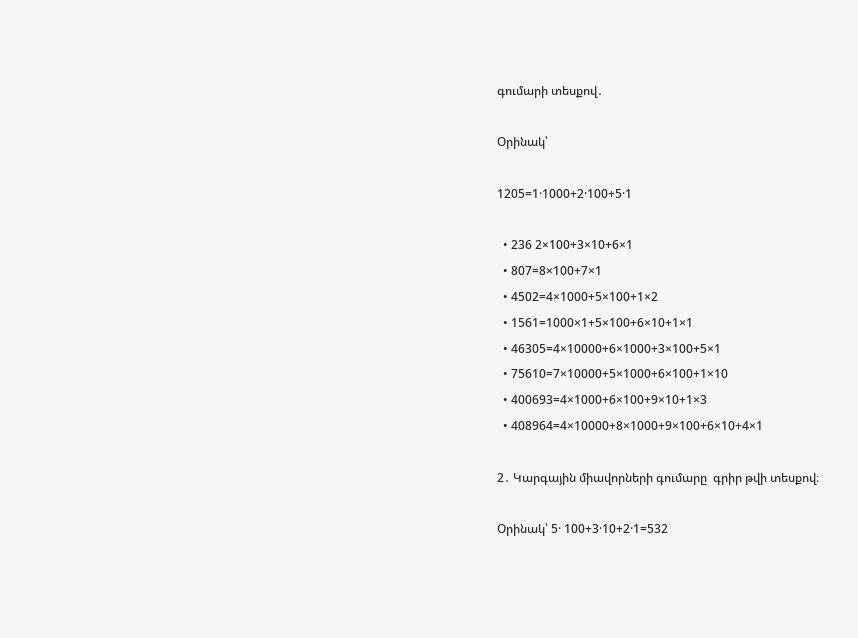գումարի տեսքով․

Օրինակ՝

1205=1·1000+2·100+5·1

  • 236 2×100+3×10+6×1
  • 807=8×100+7×1
  • 4502=4×1000+5×100+1×2
  • 1561=1000×1+5×100+6×10+1×1
  • 46305=4×10000+6×1000+3×100+5×1
  • 75610=7×10000+5×1000+6×100+1×10
  • 400693=4×1000+6×100+9×10+1×3
  • 408964=4×10000+8×1000+9×100+6×10+4×1

2․ Կարգային միավորների գումարը  գրիր թվի տեսքով։

Օրինակ՝ 5· 100+3·10+2·1=532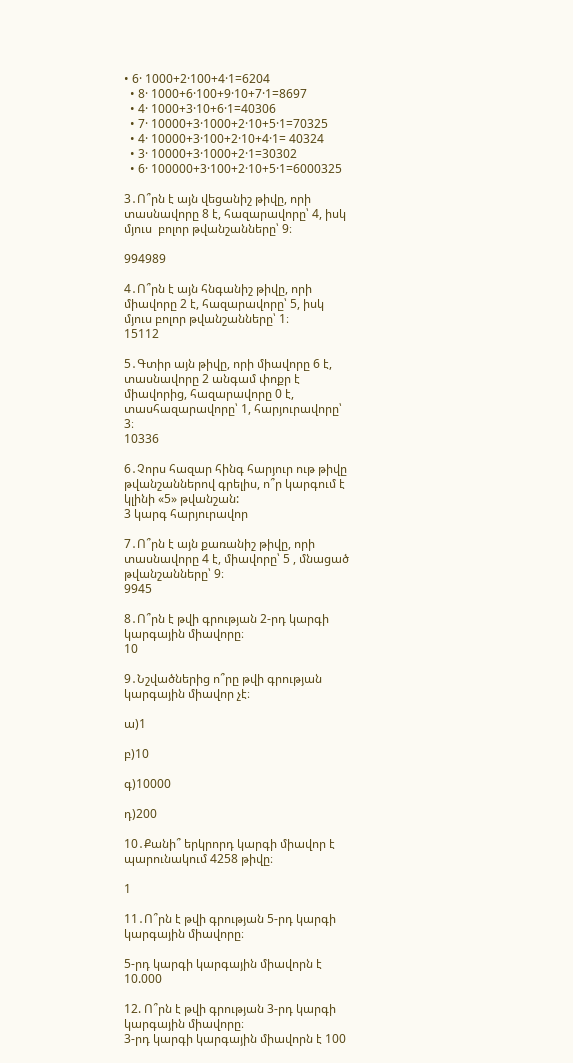• 6· 1000+2·100+4·1=6204
  • 8· 1000+6·100+9·10+7·1=8697
  • 4· 1000+3·10+6·1=40306
  • 7· 10000+3·1000+2·10+5·1=70325
  • 4· 10000+3·100+2·10+4·1= 40324
  • 3· 10000+3·1000+2·1=30302
  • 6· 100000+3·100+2·10+5·1=6000325

3․Ո՞րն է այն վեցանիշ թիվը, որի տասնավորը 8 է, հազարավորը՝ 4, իսկ մյուս  բոլոր թվանշանները՝ 9։

994989

4․Ո՞րն է այն հնգանիշ թիվը, որի միավորը 2 է, հազարավորը՝ 5, իսկ մյուս բոլոր թվանշանները՝ 1։
15112

5․Գտիր այն թիվը, որի միավորը 6 է, տասնավորը 2 անգամ փոքր է միավորից, հազարավորը 0 է, տասհազարավորը՝ 1, հարյուրավորը՝ 3։
10336

6․Չորս հազար հինգ հարյուր ութ թիվը թվանշաններով գրելիս, ո՞ր կարգում է կլինի «5» թվանշան:
3 կարգ հարյուրավոր

7․Ո՞րն է այն քառանիշ թիվը, որի տասնավորը 4 է, միավորը՝ 5 , մնացած թվանշանները՝ 9։
9945

8․Ո՞րն է թվի գրության 2-րդ կարգի կարգային միավորը։
10

9․Նշվածներից ո՞րը թվի գրության կարգային միավոր չէ։

ա)1

բ)10

գ)10000

դ)200

10․Քանի՞ երկրորդ կարգի միավոր է պարունակում 4258 թիվը։

1

11․Ո՞րն է թվի գրության 5-րդ կարգի կարգային միավորը։

5-րդ կարգի կարգային միավորն է 10.000

12. Ո՞րն է թվի գրության 3-րդ կարգի կարգային միավորը։
3-րդ կարգի կարգային միավորն է 100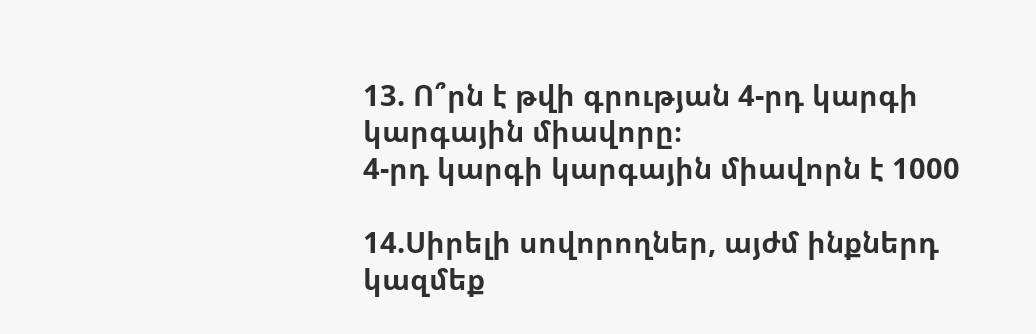13. Ո՞րն է թվի գրության 4-րդ կարգի կարգային միավորը։
4-րդ կարգի կարգային միավորն է 1000

14.Սիրելի սովորողներ, այժմ ինքներդ կազմեք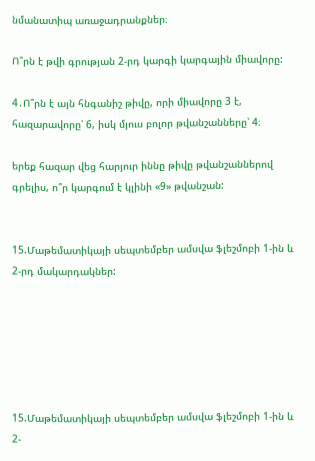նմանատիպ առաջադրանքներ։

Ո՞րն է թվի գրության 2-րդ կարգի կարգային միավորը:

4․Ո՞րն է այն հնգանիշ թիվը, որի միավորը 3 է, հազարավորը՝ 6, իսկ մյուս բոլոր թվանշանները՝ 4։

երեք հազար վեց հարյուր իննը թիվը թվանշաններով գրելիս, ո՞ր կարգում է կլինի «9» թվանշան:


15.Մաթեմատիկայի սեպտեմբեր ամսվա ֆլեշմոբի 1-ին և 2-րդ մակարդակներ:






15.Մաթեմատիկայի սեպտեմբեր ամսվա ֆլեշմոբի 1-ին և 2-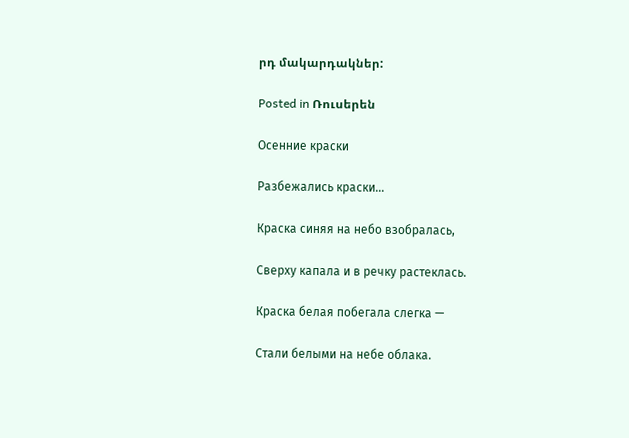րդ մակարդակներ:

Posted in Ռուսերեն

Осенние краски

Разбежались краски…

Краска синяя на небо взобралась,

Сверху капала и в речку растеклась.

Краска белая побегала слегка —

Стали белыми на небе облака.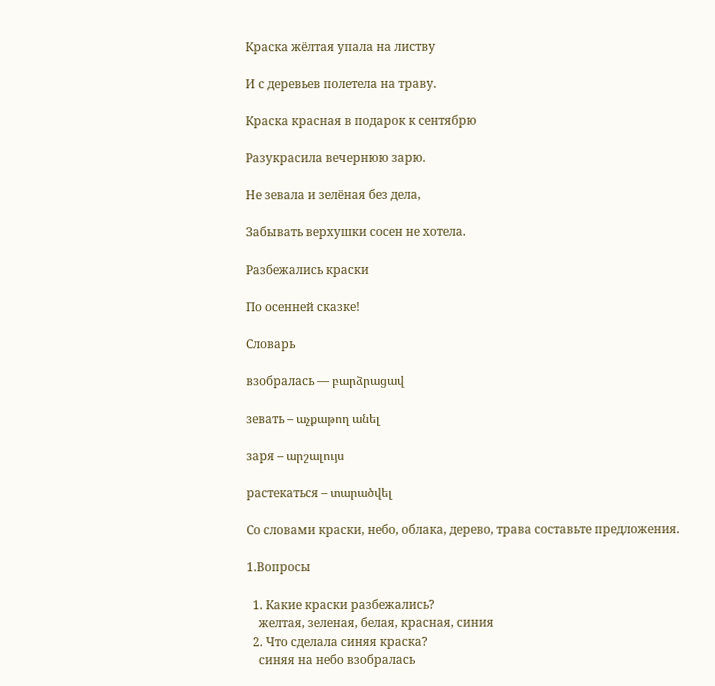Краска жёлтая упала на листву

И с деревьев полетела на траву.

Краска красная в подарок к сентябрю

Разукрасила вечернюю зарю.

Не зевала и зелёная без дела,

Забывать верхушки сосен не хотела.

Разбежались краски

По осенней сказке!

Словарь

взобралась — բարձրացավ

зевать – աչքաթող անել

заря – արշալույս

растекаться – տարածվել

Со словами краски, небо, облака, дерево, трава составьте предложения.

1.Вопросы

  1. Какие краски разбежались?
    желтая, зеленая, белая, красная, синия
  2. Что сделала синяя краска?
    синяя на небо взобралась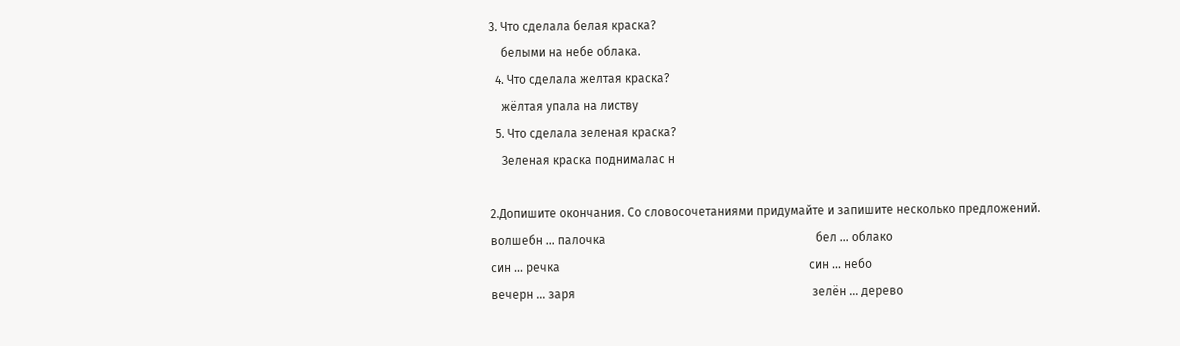3. Что сделала белая краска?
    белыми на небе облака.
  4. Что сделала желтая краска?
    жёлтая упала на листву
  5. Что сделала зеленая краска?
    Зеленая краска поднималас н

2.Допишите окончания. Со словосочетаниями придумайте и запишите несколько предложений.
волшебн … палочка                                                                      бел … облако
син … речка                                                                                   син … небо
вечерн … заря                                                                               зелён … дерево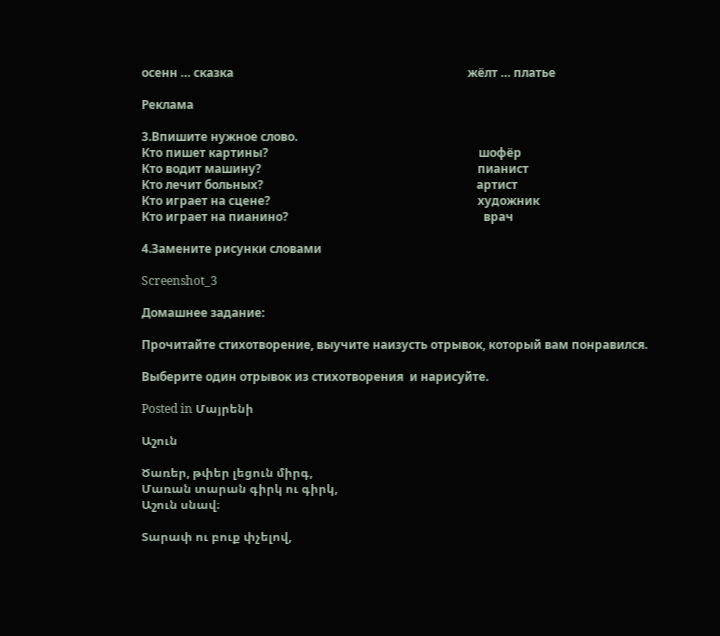осенн … сказка                                                                              жёлт … платье

Реклама

3.Впишите нужное слово.
Кто пишет картины?                                                                      шофёр
Кто водит машину?                                                                        пианист
Кто лечит больных?                                                                       артист
Кто играет на сцене?                                                                     художник
Кто играет на пианино?                                                                 врач

4.Замените рисунки словами

Screenshot_3

Домашнее задание:

Прочитайте стихотворение, выучите наизусть отрывок, который вам понравился.

Выберите один отрывок из стихотворения  и нарисуйте.

Posted in Մայրենի

Աշուն

Ծառեր, թփեր լեցուն միրգ,
Մառան տարան գիրկ ու գիրկ,
Աշուն սնավ։

Տարափ ու բուք փչելով,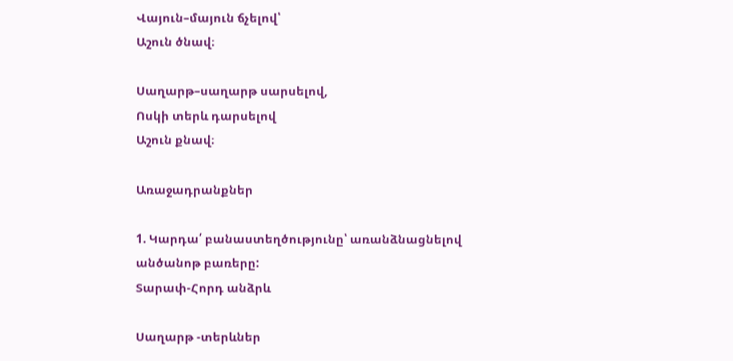Վայուն–մայուն ճչելով՝
Աշուն ծնավ։

Սաղարթ–սաղարթ սարսելով,
Ոսկի տերև դարսելով
Աշուն քնավ։

Առաջադրանքներ

1. Կարդա՛ բանաստեղծությունը՝ առանձնացնելով անծանոթ բառերը:
Տարափ-Հորդ անձրև

Սաղարթ -տերևներ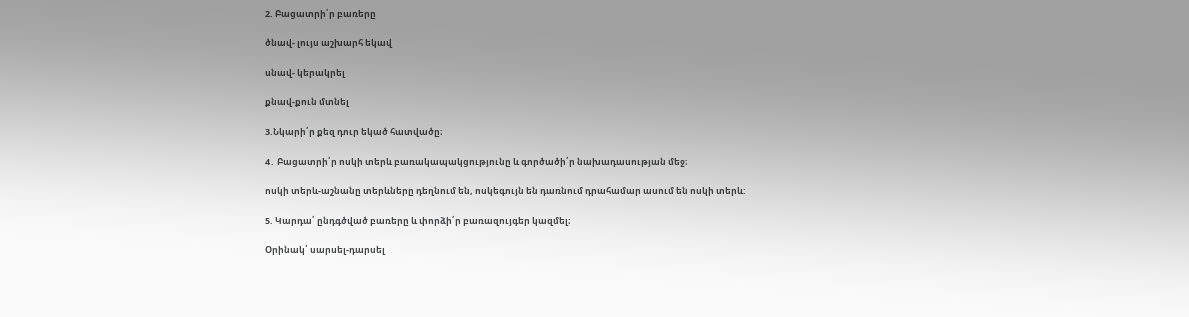2. Բացատրի՛ր բառերը

ծնավ- լույս աշխարհ եկավ

սնավ- կերակրել

քնավ-քուն մտնել

3.Նկարի՛ր քեզ դուր եկած հատվածը։

4․ Բացատրի՛ր ոսկի տերև բառակապակցությունը և գործածի՛ր նախադասության մեջ։

ոսկի տերև-աշնանը տերևները դեղնում են, ոսկեգույն են դառնում դրահամար ասում են ոսկի տերև:

5. Կարդա՛ ընդգծված բառերը և փորձի՛ր բառազույգեր կազմել։

Օրինակ՝ սարսել-դարսել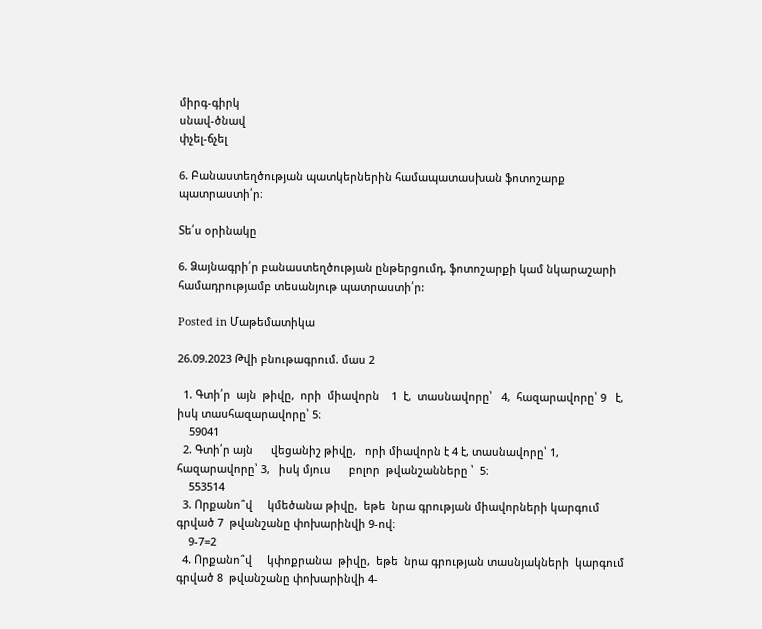միրգ-գիրկ
սնավ-ծնավ
փչել-ճչել

6. Բանաստեղծության պատկերներին համապատասխան ֆոտոշարք պատրաստի՛ր։

Տե՛ս օրինակը

6. Ձայնագրի՛ր բանաստեղծության ընթերցումդ, ֆոտոշարքի կամ նկարաշարի համադրությամբ տեսանյութ պատրաստի՛ր:

Posted in Մաթեմատիկա

26.09.2023 Թվի բնութագրում. մաս 2

  1. Գտի՛ր  այն  թիվը,  որի  միավորն    1  է,  տասնավորը՝   4,  հազարավորը՝ 9   է, իսկ տասհազարավորը՝ 5։
    59041
  2. Գտի՛ր այն      վեցանիշ թիվը,   որի միավորն է 4 է, տասնավորը՝ 1, հազարավորը՝ 3,   իսկ մյուս      բոլոր  թվանշանները ՝  5։
    553514
  3. Որքանո՞վ     կմեծանա թիվը,  եթե  նրա գրության միավորների կարգում գրված 7  թվանշանը փոխարինվի 9-ով։
    9-7=2
  4. Որքանո՞վ     կփոքրանա  թիվը,  եթե  նրա գրության տասնյակների  կարգում գրված 8  թվանշանը փոխարինվի 4-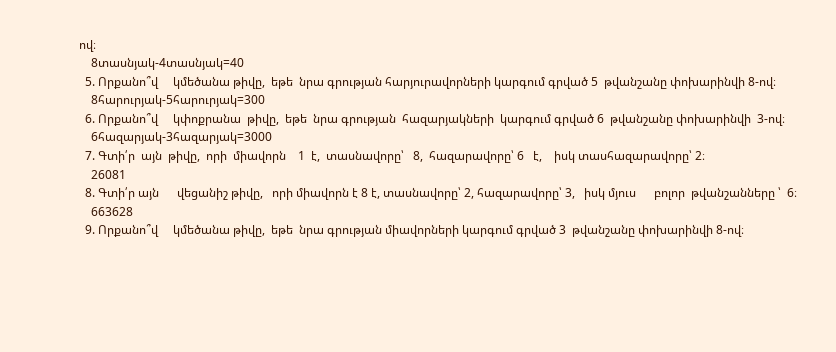ով։
    8տասնյակ-4տասնյակ=40
  5. Որքանո՞վ     կմեծանա թիվը,  եթե  նրա գրության հարյուրավորների կարգում գրված 5  թվանշանը փոխարինվի 8-ով։
    8հարուրյակ-5հարուրյակ=300
  6. Որքանո՞վ     կփոքրանա  թիվը,  եթե  նրա գրության  հազարյակների  կարգում գրված 6  թվանշանը փոխարինվի  3-ով։
    6հազարյակ-3հազարյակ=3000
  7. Գտի՛ր  այն  թիվը,  որի  միավորն    1  է,  տասնավորը՝   8,  հազարավորը՝ 6   է,    իսկ տասհազարավորը՝ 2։
    26081
  8. Գտի՛ր այն      վեցանիշ թիվը,   որի միավորն է 8 է, տասնավորը՝ 2, հազարավորը՝ 3,   իսկ մյուս      բոլոր  թվանշանները ՝  6։
    663628
  9. Որքանո՞վ     կմեծանա թիվը,  եթե  նրա գրության միավորների կարգում գրված 3  թվանշանը փոխարինվի 8-ով։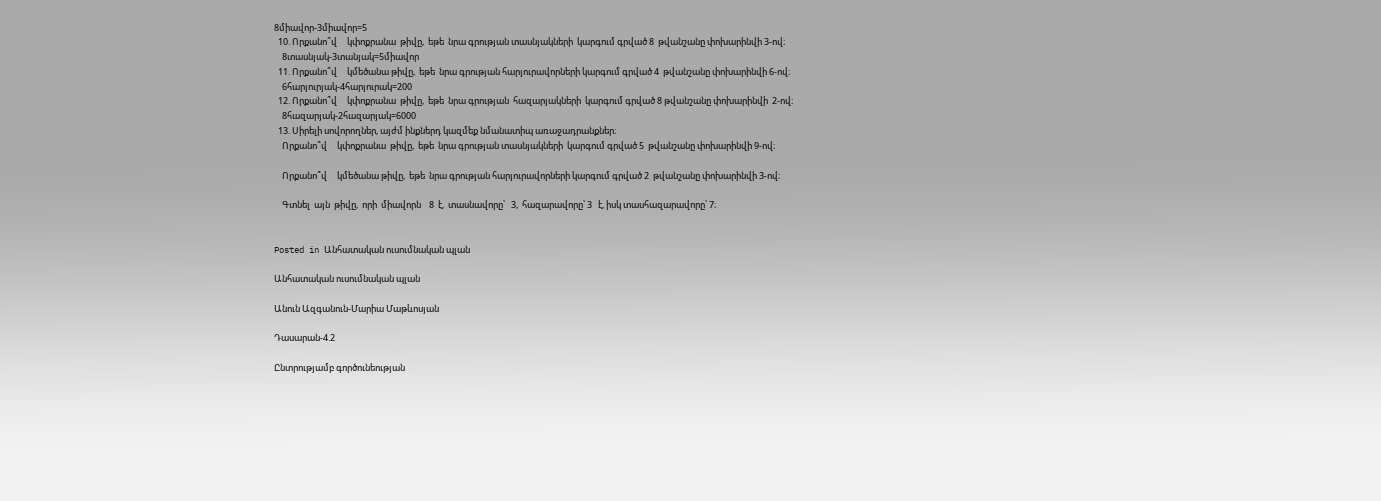8միավոր-3միավոր=5
  10. Որքանո՞վ     կփոքրանա  թիվը,  եթե  նրա գրության տասնյակների  կարգում գրված 8  թվանշանը փոխարինվի 3-ով։
    8տասնյակ-3տանյակ=5միավոր
  11. Որքանո՞վ     կմեծանա թիվը,  եթե  նրա գրության հարյուրավորների կարգում գրված 4  թվանշանը փոխարինվի 6-ով։
    6հարյուրյակ-4հարյուրակ=200
  12. Որքանո՞վ     կփոքրանա  թիվը,  եթե  նրա գրության  հազարյակների  կարգում գրված 8 թվանշանը փոխարինվի  2-ով։
    8հազարյակ-2հազարյակ=6000
  13. Սիրելի սովորողներ, այժմ ինքներդ կազմեք նմանատիպ առաջադրանքներ։
    Որքանո՞վ     կփոքրանա  թիվը,  եթե  նրա գրության տասնյակների  կարգում գրված 5  թվանշանը փոխարինվի 9-ով։

    Որքանո՞վ     կմեծանա թիվը,  եթե  նրա գրության հարյուրավորների կարգում գրված 2  թվանշանը փոխարինվի 3-ով։

    Գտնել  այն  թիվը,  որի  միավորն    8  է,  տասնավորը՝   3,  հազարավորը՝ 3   է, իսկ տասհազարավորը՝ 7։


Posted in Անհատական ուսումնական պլան

Անհատական ուսումնական պլան

Անուն Ազգանուն-Մարիա Մաթևոսյան

Դասարան-4.2

Ընտրությամբ գործունեության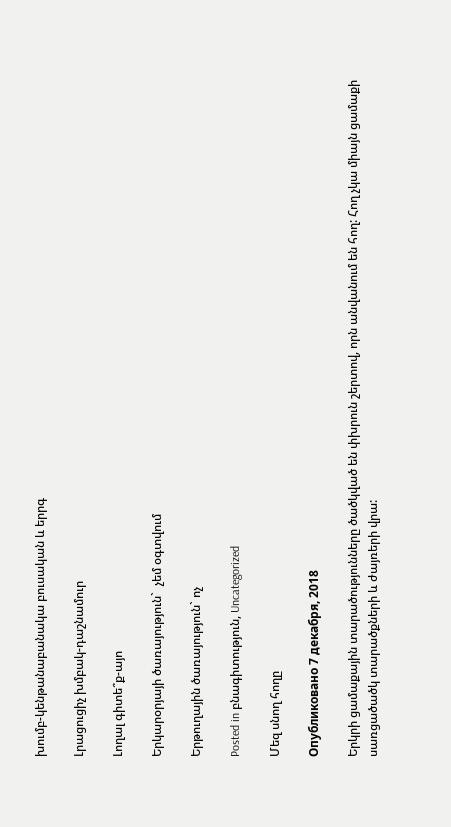խումբ-կենթանաբանակա բուսական և երրգ

Լրացուցիչ խմբակ-դաշնամուր

Լողալ գիտե՞ք-այո

Երկարօրյայի ծառայություն`  չեմ օգտվում

Երթուղային ծառայություն` ոչ

Posted in բնագիտություն, Uncategorized

Մեզ սնող հողը

Опубликовано 7 декабря, 2018

Երկրի ցամաքային տարածությունները ծածկված են փխրուն շերտով, որն անվանում են հող: Հող չկա միայն ցամաքի սառցածածկ տարածքների և ժայռերի վրա: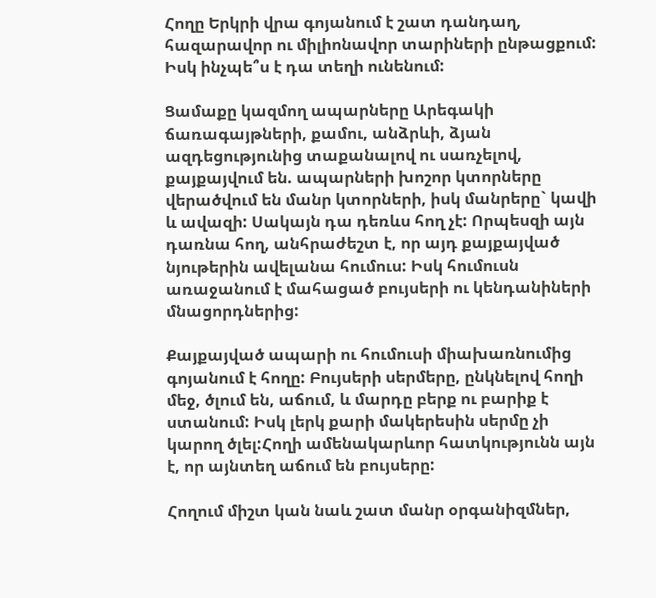Հողը Երկրի վրա գոյանում է շատ դանդաղ, հազարավոր ու միլիոնավոր տարիների ընթացքում: Իսկ ինչպե՞ս է դա տեղի ունենում:

Ցամաքը կազմող ապարները Արեգակի ճառագայթների, քամու, անձրևի, ձյան ազդեցությունից տաքանալով ու սառչելով, քայքայվում են. ապարների խոշոր կտորները վերածվում են մանր կտորների, իսկ մանրերը` կավի և ավազի: Սակայն դա դեռևս հող չէ: Որպեսզի այն դառնա հող, անհրաժեշտ է, որ այդ քայքայված նյութերին ավելանա հումուս: Իսկ հումուսն առաջանում է մահացած բույսերի ու կենդանիների մնացորդներից:

Քայքայված ապարի ու հումուսի միախառնումից գոյանում է հողը: Բույսերի սերմերը, ընկնելով հողի մեջ, ծլում են, աճում, և մարդը բերք ու բարիք է ստանում: Իսկ լերկ քարի մակերեսին սերմը չի կարող ծլել:Հողի ամենակարևոր հատկությունն այն է, որ այնտեղ աճում են բույսերը:

Հողում միշտ կան նաև շատ մանր օրգանիզմներ,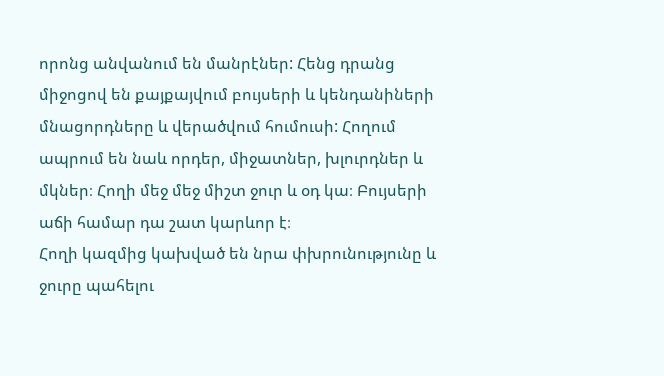որոնց անվանում են մանրէներ: Հենց դրանց միջոցով են քայքայվում բույսերի և կենդանիների մնացորդները և վերածվում հումուսի: Հողում ապրում են նաև որդեր, միջատներ, խլուրդներ և մկներ։ Հողի մեջ մեջ միշտ ջուր և օդ կա։ Բույսերի աճի համար դա շատ կարևոր է։
Հողի կազմից կախված են նրա փխրունությունը և ջուրը պահելու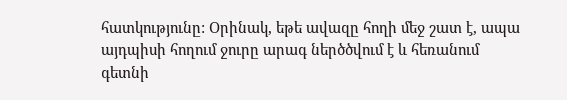հատկությունը: Օրինակ, եթե ավազը հողի մեջ շատ է, ապա այդպիսի հողում ջուրը արագ ներծծվում է և հեռանում գետնի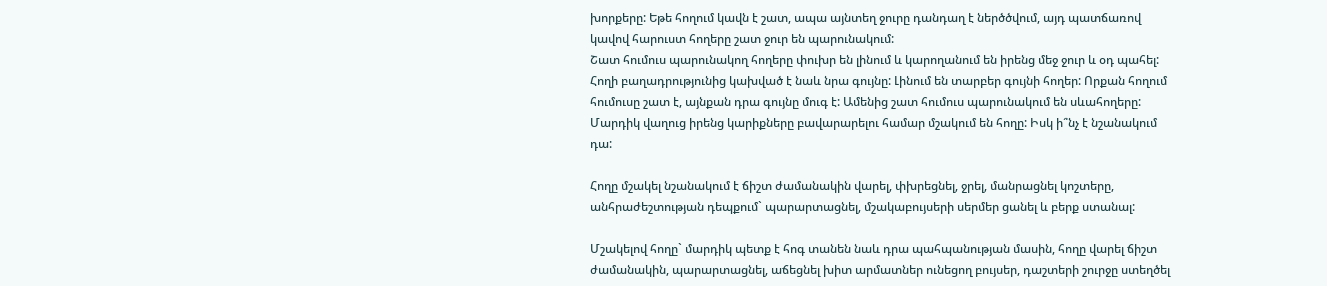խորքերը: Եթե հողում կավն է շատ, ապա այնտեղ ջուրը դանդաղ է ներծծվում, այդ պատճառով կավով հարուստ հողերը շատ ջուր են պարունակում:
Շատ հումուս պարունակող հողերը փուխր են լինում և կարողանում են իրենց մեջ ջուր և օդ պահել:
Հողի բաղադրությունից կախված է նաև նրա գույնը: Լինում են տարբեր գույնի հողեր: Որքան հողում հումուսը շատ է, այնքան դրա գույնը մուգ է: Ամենից շատ հումուս պարունակում են սևահողերը: Մարդիկ վաղուց իրենց կարիքները բավարարելու համար մշակում են հողը: Իսկ ի՞նչ է նշանակում դա:

Հողը մշակել նշանակում է ճիշտ ժամանակին վարել, փխրեցնել, ջրել, մանրացնել կոշտերը, անհրաժեշտության դեպքում` պարարտացնել, մշակաբույսերի սերմեր ցանել և բերք ստանալ:

Մշակելով հողը` մարդիկ պետք է հոգ տանեն նաև դրա պահպանության մասին, հողը վարել ճիշտ ժամանակին, պարարտացնել, աճեցնել խիտ արմատներ ունեցող բույսեր, դաշտերի շուրջը ստեղծել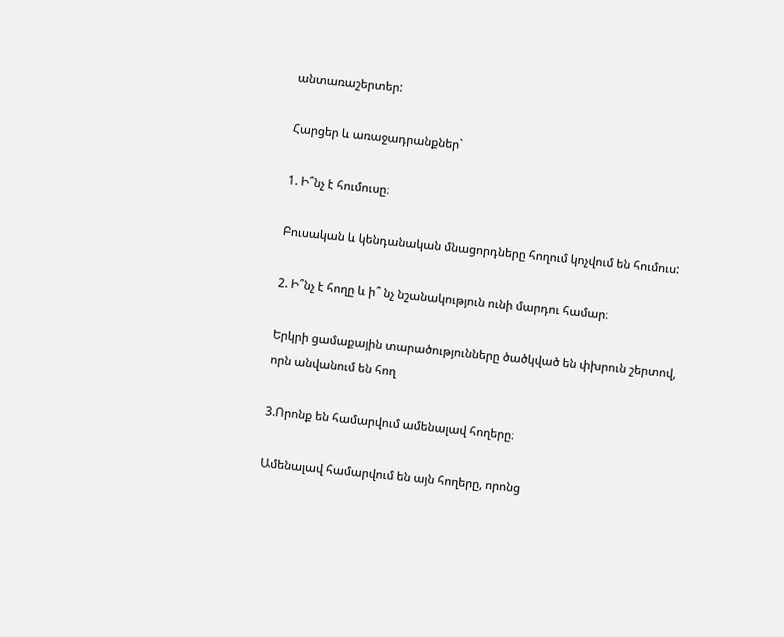անտառաշերտեր:

Հարցեր և առաջադրանքներ`

1. Ի՞նչ է հումուսը։

Բուսական և կենդանական մնացորդները հողում կոչվում են հումուս:

2. Ի՞նչ է հողը և ի՞ նչ նշանակություն ունի մարդու համար։

Երկրի ցամաքային տարածությունները ծածկված են փխրուն շերտով, որն անվանում են հող

3.Որոնք են համարվում ամենալավ հողերը։

Ամենալավ համարվում են այն հողերը, որոնց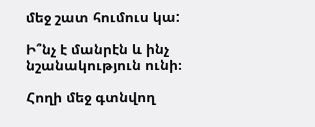մեջ շատ հումուս կա:

Ի՞նչ է մանրէն և ինչ նշանակություն ունի։

Հողի մեջ գտնվող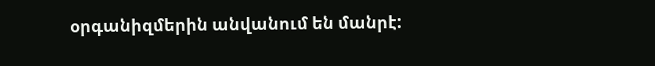օրգանիզմերին անվանում են մանրէ: